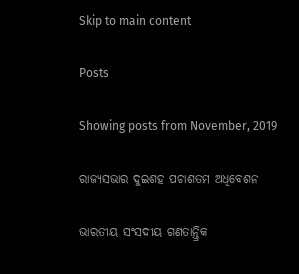Skip to main content

Posts

Showing posts from November, 2019

ରାଜ୍ୟସଭାର ଦୁଇଶହ ପଚାଶତମ ଅଧିବେଶନ

ଭାରତୀୟ ସଂସଦୀୟ ଗଣତାନ୍ତ୍ରିକ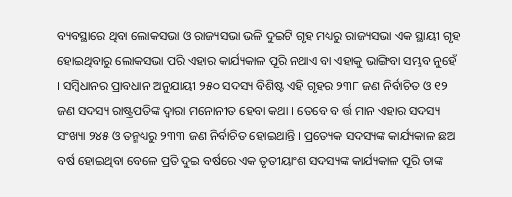ବ୍ୟବସ୍ଥାରେ ଥିବା ଲୋକସଭା ଓ ରାଜ୍ୟସଭା ଭଳି ଦୁଇଟି ଗୃହ ମଧ୍ୟରୁ ରାଜ୍ୟସଭା ଏକ ସ୍ଥାୟୀ ଗୃହ ହୋଇଥିବାରୁ ଲୋକସଭା ପରି ଏହାର କାର୍ଯ୍ୟକାଳ ପୂରି ନଥାଏ ବା ଏହାକୁ ଭାଙ୍ଗିବା ସମ୍ଭବ ନୁହେଁ । ସମ୍ବିଧାନର ପ୍ରାବଧାନ ଅନୁଯାୟୀ ୨୫୦ ସଦସ୍ୟ ବିଶିଷ୍ଟ ଏହି ଗୃହର ୨୩୮ ଜଣ ନିର୍ବାଚିତ ଓ ୧୨ ଜଣ ସଦସ୍ୟ ରାଷ୍ଟ୍ରପତିଙ୍କ ଦ୍ୱାରା ମନୋନୀତ ହେବା କଥା । ତେବେ ବ ର୍ତ୍ତ ମାନ ଏହାର ସଦସ୍ୟ ସଂଖ୍ୟା ୨୪୫ ଓ ତନ୍ମଧ୍ୟରୁ ୨୩୩ ଜଣ ନିର୍ବାଚିତ ହୋଇଥାନ୍ତି । ପ୍ରତ୍ୟେକ ସଦସ୍ୟଙ୍କ କାର୍ଯ୍ୟକାଳ ଛଅ ବର୍ଷ ହୋଇଥିବା ବେଳେ ପ୍ରତି ଦୁଇ ବର୍ଷରେ ଏକ ତୃତୀୟାଂଶ ସଦସ୍ୟଙ୍କ କାର୍ଯ୍ୟକାଳ ପୂରି ତାଙ୍କ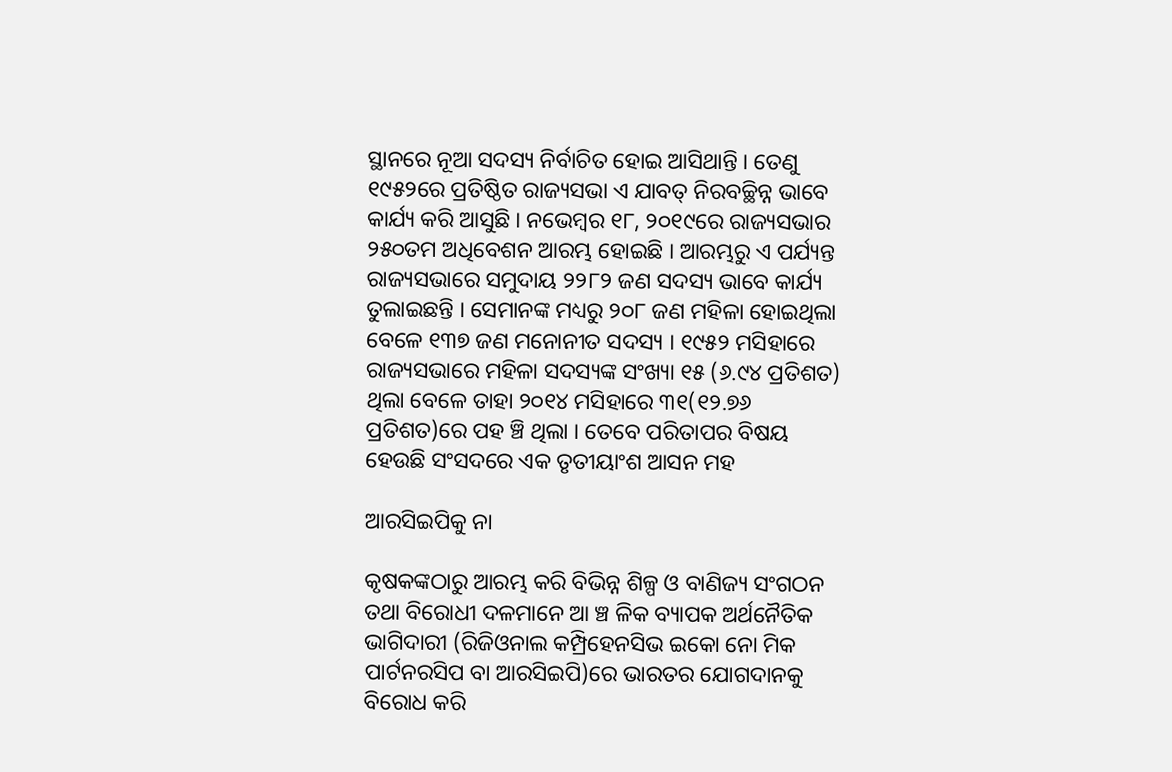ସ୍ଥାନରେ ନୂଆ ସଦସ୍ୟ ନିର୍ବାଚିତ ହୋଇ ଆସିଥାନ୍ତି । ତେଣୁ ୧୯୫୨ରେ ପ୍ରତିଷ୍ଠିତ ରାଜ୍ୟସଭା ଏ ଯାବତ୍ ନିରବଚ୍ଛିନ୍ନ ଭାବେ କାର୍ଯ୍ୟ କରି ଆସୁଛି । ନଭେମ୍ବର ୧୮, ୨୦୧୯ରେ ରାଜ୍ୟସଭାର ୨୫୦ତମ ଅଧିବେଶନ ଆରମ୍ଭ ହୋଇଛି । ଆରମ୍ଭରୁ ଏ ପର୍ଯ୍ୟନ୍ତ ରାଜ୍ୟସଭାରେ ସମୁଦାୟ ୨୨୮୨ ଜଣ ସଦସ୍ୟ ଭାବେ କାର୍ଯ୍ୟ ତୁଲାଇଛନ୍ତି । ସେମାନଙ୍କ ମଧ୍ୟରୁ ୨୦୮ ଜଣ ମହିଳା ହୋଇଥିଲା ବେଳେ ୧୩୭ ଜଣ ମନୋନୀତ ସଦସ୍ୟ । ୧୯୫୨ ମସିହାରେ ରାଜ୍ୟସଭାରେ ମହିଳା ସଦସ୍ୟଙ୍କ ସଂଖ୍ୟା ୧୫ (୬.୯୪ ପ୍ରତିଶତ) ଥିଲା ବେଳେ ତାହା ୨୦୧୪ ମସିହାରେ ୩୧(୧୨.୭୬ ପ୍ରତିଶତ)ରେ ପହ ଞ୍ଚି ଥିଲା । ତେବେ ପରିତାପର ବିଷୟ ହେଉଛି ସଂସଦରେ ଏକ ତୃତୀୟାଂଶ ଆସନ ମହ

ଆରସିଇପିକୁ ନା

କୃଷକଙ୍କଠାରୁ ଆରମ୍ଭ କରି ବିଭିନ୍ନ ଶିଳ୍ପ ଓ ବାଣିଜ୍ୟ ସଂଗଠନ ତଥା ବିରୋଧୀ ଦଳମାନେ ଆ ଞ୍ଚ ଳିକ ବ୍ୟାପକ ଅର୍ଥନୈତିକ ଭାଗିଦାରୀ (ରିଜିଓନାଲ କମ୍ପ୍ରିହେନସିଭ ଇକୋ ନୋ ମିକ ପାର୍ଟନରସିପ ବା ଆରସିଇପି)ରେ ଭାରତର ଯୋଗଦାନକୁ ବିରୋଧ କରି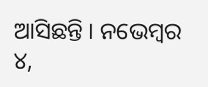ଆସିଛନ୍ତି । ନଭେମ୍ବର ୪,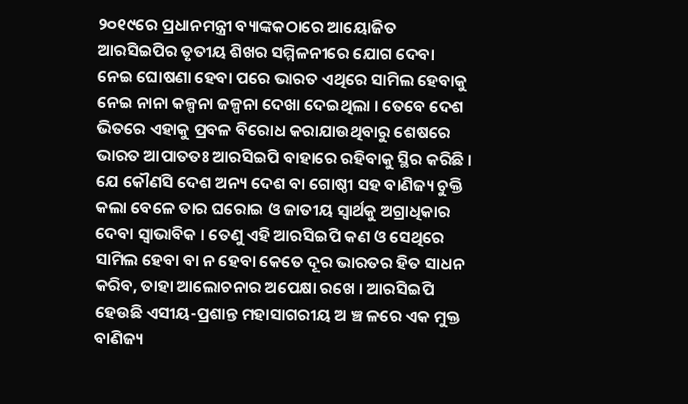୨୦୧୯ରେ ପ୍ରଧାନମନ୍ତ୍ରୀ ବ୍ୟାଙ୍କକଠାରେ ଆୟୋଜିତ ଆରସିଇପିର ତୃତୀୟ ଶିଖର ସମ୍ମିଳନୀରେ ଯୋଗ ଦେବା  ନେଇ ଘୋଷଣା ହେବା ପରେ ଭାରତ ଏଥିରେ ସାମିଲ ହେବାକୁ ନେଇ ନାନା କଳ୍ପନା ଜଳ୍ପନା ଦେଖା ଦେଇଥିଲା । ତେବେ ଦେଶ ଭିତରେ ଏହାକୁ ପ୍ରବଳ ବିରୋଧ କରାଯାଉଥିବାରୁ ଶେଷରେ ଭାରତ ଆପାତତଃ ଆରସିଇପି ବାହାରେ ରହିବାକୁ ସ୍ଥିର କରିଛି । ଯେ କୌଣସି ଦେଶ ଅନ୍ୟ ଦେଶ ବା ଗୋଷ୍ଠୀ ସହ ବାଣିଜ୍ୟ ଚୁକ୍ତି କଲା ବେଳେ ତାର ଘରୋଇ ଓ ଜାତୀୟ ସ୍ୱାର୍ଥକୁ ଅଗ୍ରାଧିକାର ଦେବା ସ୍ୱାଭାବିକ । ତେଣୁ ଏହି ଆରସିଇପି କଣ ଓ ସେଥିରେ ସାମିଲ ହେବା ବା ନ ହେବା କେତେ ଦୂର ଭାରତର ହିତ ସାଧନ କରିବ, ତାହା ଆଲୋଚନାର ଅପେକ୍ଷା ରଖେ । ଆରସିଇପି ହେଉଛି ଏସୀୟ-ପ୍ରଶାନ୍ତ ମହାସାଗରୀୟ ଅ ଞ୍ଚ ଳରେ ଏକ ମୁକ୍ତ ବାଣିଜ୍ୟ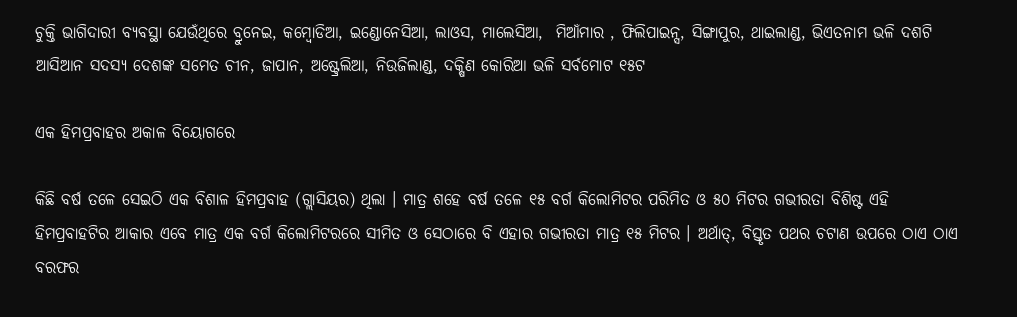ଚୁକ୍ତି ଭାଗିଦାରୀ ବ୍ୟବସ୍ଥା ଯେଉଁଥିରେ ବ୍ରୁନେଇ, କମ୍ବୋଡିଆ, ଇଣ୍ଡୋନେସିଆ, ଲାଓସ, ମାଲେସିଆ,  ମିଆଁମାର , ଫିଲିପାଇନ୍ସ, ସିଙ୍ଗାପୁର, ଥାଇଲାଣ୍ଡ, ଭିଏତନାମ ଭଳି ଦଶଟି ଆସିଆନ ସଦସ୍ୟ ଦେଶଙ୍କ ସମେତ ଚୀନ, ଜାପାନ, ଅଷ୍ଟ୍ରେଲିଆ, ନିଉଜିଲାଣ୍ଡ, ଦକ୍ଷିଣ କୋରିଆ ଭଳି ସର୍ବମୋଟ ୧୫ଟ

ଏକ ହିମପ୍ରବାହର ଅକାଳ ବିୟୋଗରେ

କିଛି ବର୍ଷ ତଳେ ସେଇଠି ଏକ ବିଶାଳ ହିମପ୍ରବାହ (ଗ୍ଲାସିୟର) ଥିଲା । ମାତ୍ର ଶହେ ବର୍ଷ ତଳେ ୧୫ ବର୍ଗ କିଲୋମିଟର ପରିମିତ ଓ ୫୦ ମିଟର ଗଭୀରତା ବିଶିଷ୍ଟ ଏହି ହିମପ୍ରବାହଟିର ଆକାର ଏବେ ମାତ୍ର ଏକ ବର୍ଗ କିଲୋମିଟରରେ ସୀମିତ ଓ ସେଠାରେ ବି ଏହାର ଗଭୀରତା ମାତ୍ର ୧୫ ମିଟର । ଅର୍ଥାତ୍, ବିସ୍ତୃତ ପଥର ଚଟାଣ ଉପରେ ଠାଏ ଠାଏ ବରଫର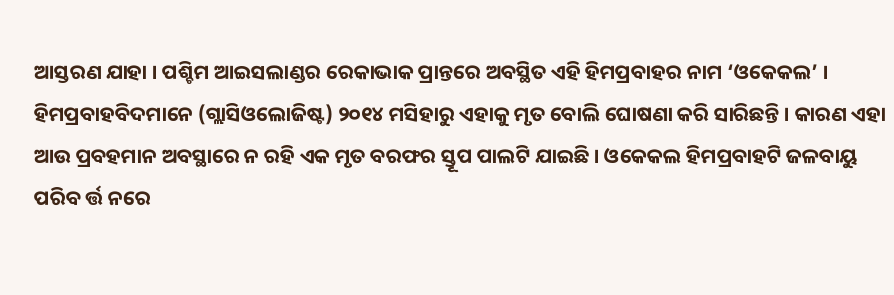ଆସ୍ତରଣ ଯାହା । ପଶ୍ଚିମ ଆଇସଲାଣ୍ଡର ରେକାଭାକ ପ୍ରାନ୍ତରେ ଅବସ୍ଥିତ ଏହି ହିମପ୍ରବାହର ନାମ ‘ଓକେକଲ’ । ହିମପ୍ରବାହବିଦମାନେ (ଗ୍ଲାସିଓଲୋଜିଷ୍ଟ) ୨୦୧୪ ମସିହାରୁ ଏହାକୁ ମୃତ ବୋଲି ଘୋଷଣା କରି ସାରିଛନ୍ତି । କାରଣ ଏହା ଆଉ ପ୍ରବହମାନ ଅବସ୍ଥାରେ ନ ରହି ଏକ ମୃତ ବରଫର ସ୍ତୂପ ପାଲଟି ଯାଇଛି । ଓକେକଲ ହିମପ୍ରବାହଟି ଜଳବାୟୁ ପରିବ ର୍ତ୍ତ ନରେ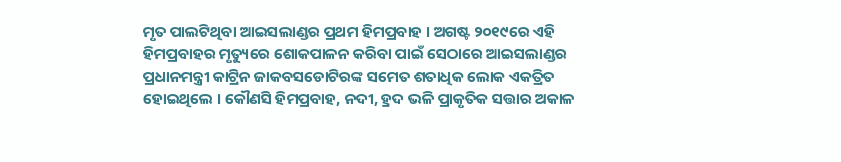ମୃତ ପାଲଟିଥିବା ଆଇସଲାଣ୍ଡର ପ୍ରଥମ ହିମପ୍ରବାହ । ଅଗଷ୍ଟ ୨୦୧୯ରେ ଏହି ହିମପ୍ରବାହର ମୃତ୍ୟୁରେ ଶୋକପାଳନ କରିବା ପାଇଁ ସେଠାରେ ଆଇସଲାଣ୍ଡର ପ୍ରଧାନମନ୍ତ୍ରୀ କାଟ୍ରିନ ଜାକବସଡୋଟିରଙ୍କ ସମେତ ଶତାଧିକ ଲୋକ ଏକତ୍ରିତ ହୋଇଥିଲେ । କୌଣସି ହିମପ୍ରବାହ, ନଦୀ, ହ୍ରଦ ଭଳି ପ୍ରାକୃତିକ ସତ୍ତାର ଅକାଳ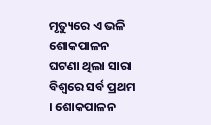ମୃତ୍ୟୁରେ ଏ ଭଳି ଶୋକପାଳନ ଘଟଣା ଥିଲା ସାରା ବିଶ୍ୱରେ ସର୍ବ ପ୍ରଥମ । ଶୋକପାଳନ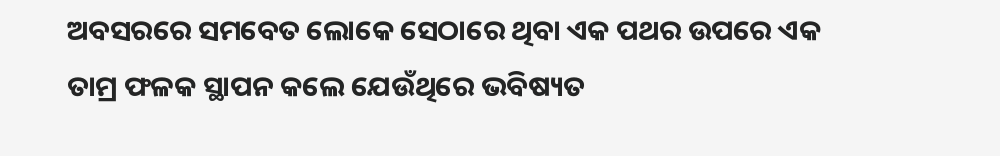ଅବସରରେ ସମବେତ ଲୋକେ ସେଠାରେ ଥିବା ଏକ ପଥର ଉପରେ ଏକ ତାମ୍ର ଫଳକ ସ୍ଥାପନ କଲେ ଯେଉଁଥିରେ ଭବିଷ୍ୟତ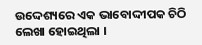ଉଦ୍ଦେଶ୍ୟରେ ଏକ ଭାବୋଦ୍ଦୀପକ ଚିଠି ଲେଖା ହୋଇଥିଲା ।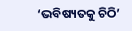‘ଭବିଷ୍ୟତକୁ ଚିଠି’